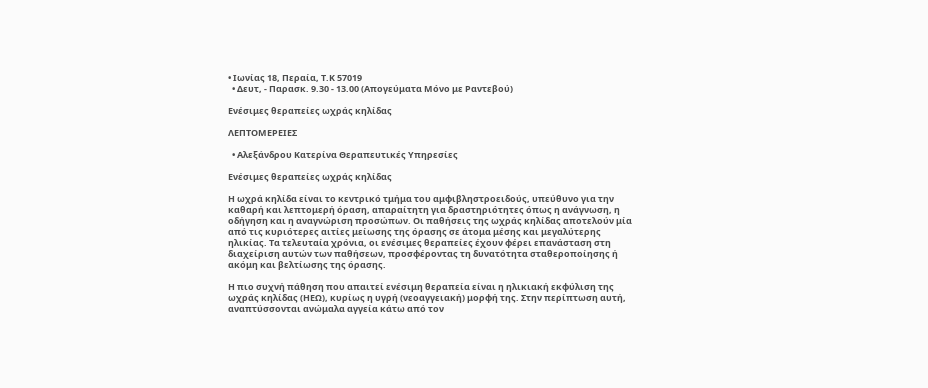• Ιωνίας 18, Περαία, Τ.Κ 57019
  • Δευτ, - Παρασκ. 9.30 - 13.00 (Απογεύματα Μόνο με Ραντεβού)

Ενέσιμες θεραπείες ωχράς κηλίδας

ΛΕΠΤΟΜΕΡΕΙΕΣ

  • Αλεξάνδρου Κατερίνα Θεραπευτικές Υπηρεσίες

Ενέσιμες θεραπείες ωχράς κηλίδας

Η ωχρά κηλίδα είναι το κεντρικό τμήμα του αμφιβληστροειδούς, υπεύθυνο για την καθαρή και λεπτομερή όραση, απαραίτητη για δραστηριότητες όπως η ανάγνωση, η οδήγηση και η αναγνώριση προσώπων. Οι παθήσεις της ωχράς κηλίδας αποτελούν μία από τις κυριότερες αιτίες μείωσης της όρασης σε άτομα μέσης και μεγαλύτερης ηλικίας. Τα τελευταία χρόνια, οι ενέσιμες θεραπείες έχουν φέρει επανάσταση στη διαχείριση αυτών των παθήσεων, προσφέροντας τη δυνατότητα σταθεροποίησης ή ακόμη και βελτίωσης της όρασης.

Η πιο συχνή πάθηση που απαιτεί ενέσιμη θεραπεία είναι η ηλικιακή εκφύλιση της ωχράς κηλίδας (ΗΕΩ), κυρίως η υγρή (νεοαγγειακή) μορφή της. Στην περίπτωση αυτή, αναπτύσσονται ανώμαλα αγγεία κάτω από τον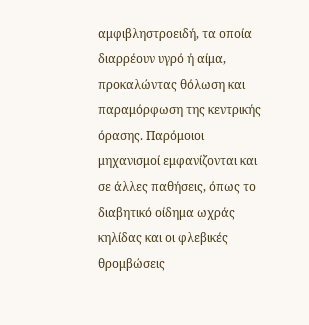αμφιβληστροειδή, τα οποία διαρρέουν υγρό ή αίμα, προκαλώντας θόλωση και παραμόρφωση της κεντρικής όρασης. Παρόμοιοι μηχανισμοί εμφανίζονται και σε άλλες παθήσεις, όπως το διαβητικό οίδημα ωχράς κηλίδας και οι φλεβικές θρομβώσεις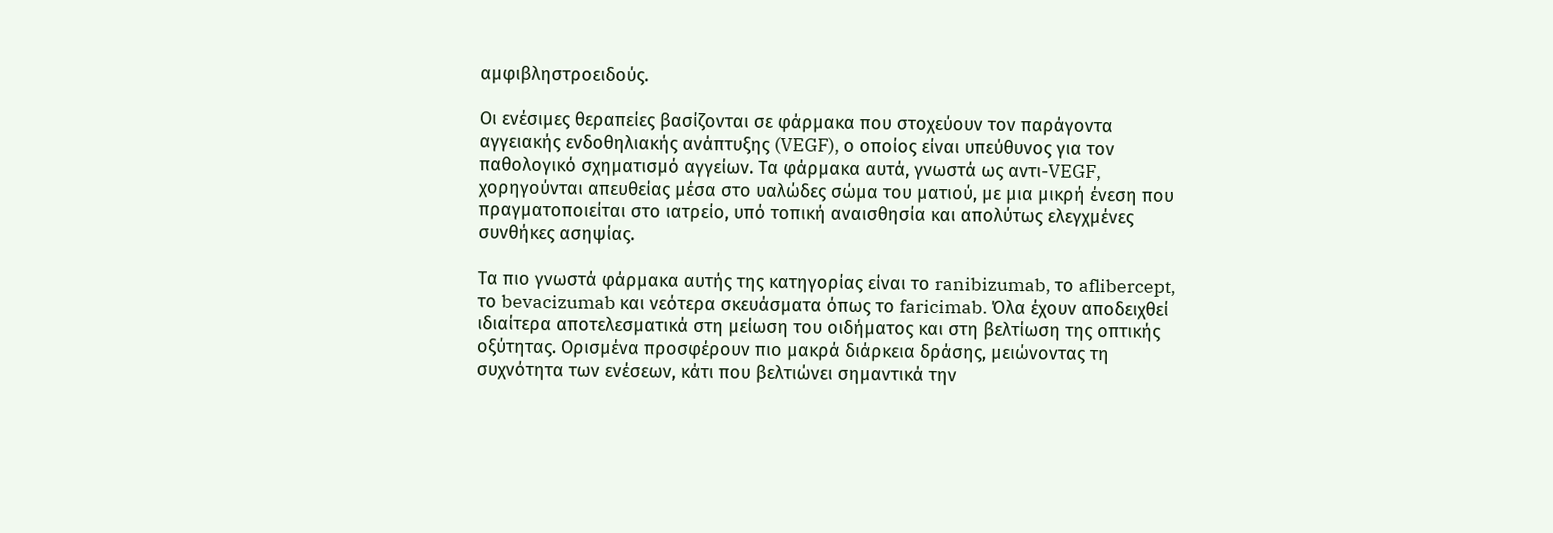αμφιβληστροειδούς.

Οι ενέσιμες θεραπείες βασίζονται σε φάρμακα που στοχεύουν τον παράγοντα αγγειακής ενδοθηλιακής ανάπτυξης (VEGF), ο οποίος είναι υπεύθυνος για τον παθολογικό σχηματισμό αγγείων. Τα φάρμακα αυτά, γνωστά ως αντι-VEGF, χορηγούνται απευθείας μέσα στο υαλώδες σώμα του ματιού, με μια μικρή ένεση που πραγματοποιείται στο ιατρείο, υπό τοπική αναισθησία και απολύτως ελεγχμένες συνθήκες ασηψίας.

Τα πιο γνωστά φάρμακα αυτής της κατηγορίας είναι το ranibizumab, το aflibercept, το bevacizumab και νεότερα σκευάσματα όπως το faricimab. Όλα έχουν αποδειχθεί ιδιαίτερα αποτελεσματικά στη μείωση του οιδήματος και στη βελτίωση της οπτικής οξύτητας. Ορισμένα προσφέρουν πιο μακρά διάρκεια δράσης, μειώνοντας τη συχνότητα των ενέσεων, κάτι που βελτιώνει σημαντικά την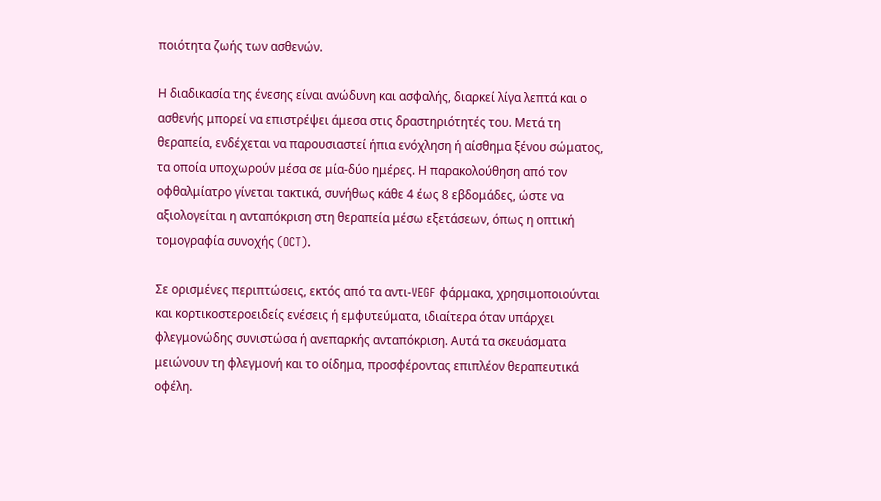ποιότητα ζωής των ασθενών.

Η διαδικασία της ένεσης είναι ανώδυνη και ασφαλής, διαρκεί λίγα λεπτά και ο ασθενής μπορεί να επιστρέψει άμεσα στις δραστηριότητές του. Μετά τη θεραπεία, ενδέχεται να παρουσιαστεί ήπια ενόχληση ή αίσθημα ξένου σώματος, τα οποία υποχωρούν μέσα σε μία-δύο ημέρες. Η παρακολούθηση από τον οφθαλμίατρο γίνεται τακτικά, συνήθως κάθε 4 έως 8 εβδομάδες, ώστε να αξιολογείται η ανταπόκριση στη θεραπεία μέσω εξετάσεων, όπως η οπτική τομογραφία συνοχής (OCT).

Σε ορισμένες περιπτώσεις, εκτός από τα αντι-VEGF φάρμακα, χρησιμοποιούνται και κορτικοστεροειδείς ενέσεις ή εμφυτεύματα, ιδιαίτερα όταν υπάρχει φλεγμονώδης συνιστώσα ή ανεπαρκής ανταπόκριση. Αυτά τα σκευάσματα μειώνουν τη φλεγμονή και το οίδημα, προσφέροντας επιπλέον θεραπευτικά οφέλη.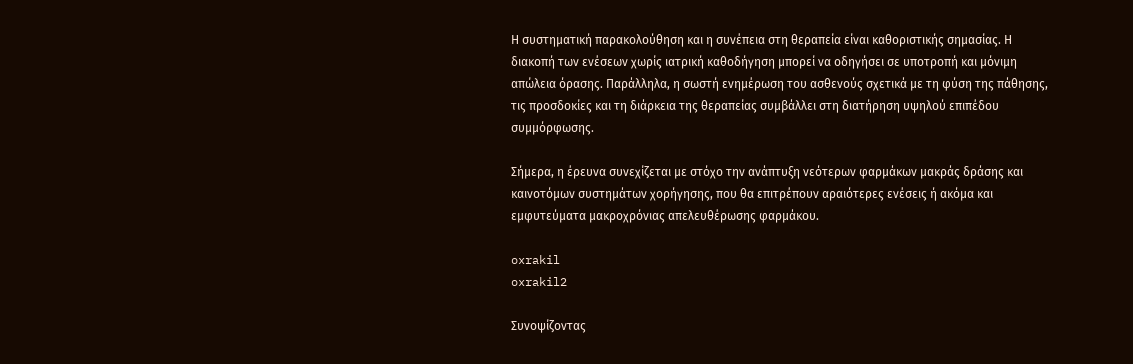Η συστηματική παρακολούθηση και η συνέπεια στη θεραπεία είναι καθοριστικής σημασίας. Η διακοπή των ενέσεων χωρίς ιατρική καθοδήγηση μπορεί να οδηγήσει σε υποτροπή και μόνιμη απώλεια όρασης. Παράλληλα, η σωστή ενημέρωση του ασθενούς σχετικά με τη φύση της πάθησης, τις προσδοκίες και τη διάρκεια της θεραπείας συμβάλλει στη διατήρηση υψηλού επιπέδου συμμόρφωσης.

Σήμερα, η έρευνα συνεχίζεται με στόχο την ανάπτυξη νεότερων φαρμάκων μακράς δράσης και καινοτόμων συστημάτων χορήγησης, που θα επιτρέπουν αραιότερες ενέσεις ή ακόμα και εμφυτεύματα μακροχρόνιας απελευθέρωσης φαρμάκου.

oxrakil
oxrakil2

Συνοψίζοντας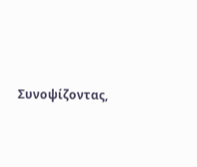Συνοψίζοντας,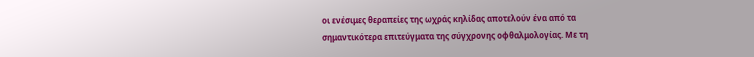οι ενέσιμες θεραπείες της ωχράς κηλίδας αποτελούν ένα από τα σημαντικότερα επιτεύγματα της σύγχρονης οφθαλμολογίας. Με τη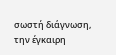σωστή διάγνωση, την έγκαιρη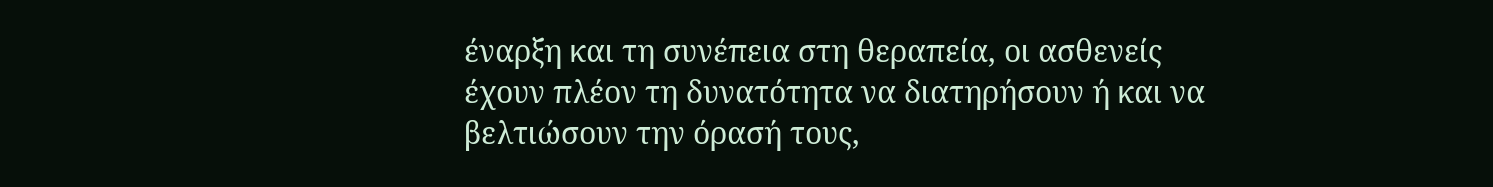έναρξη και τη συνέπεια στη θεραπεία, οι ασθενείς έχουν πλέον τη δυνατότητα να διατηρήσουν ή και να βελτιώσουν την όρασή τους,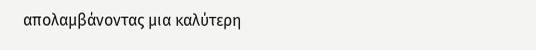απολαμβάνοντας μια καλύτερη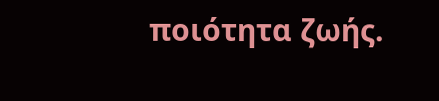ποιότητα ζωής.